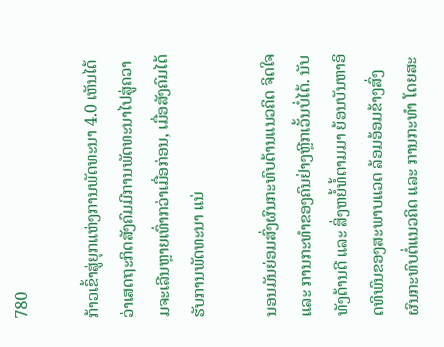780

ກ້າວເຂົ້າສູ່ຍຸກແຫ່ງການພັດທະນາ 4.0 ເຫັນໄດ້ວ່າເສດຖະກິດສັງຄົມມີການພັດທະນາໄປສູ່ຄວາມຈະເລີນຫຼາຍເທົ່າກວ່າເມື່ອກ່ອນ, ເມື່ອສັງຄົມໄດ້ຮັບການພັດທະນາ ແນ່

ນອນມັນຍ່ອມສົ່ງຜົນກະທົບດ້ານແນວຄິດ ຈິດໃຈ ແລະ ການກະທຳຂອງຄົນຢ່າງຫຼີກເວັ້ນບໍ່ໄດ້. ນັບທັງດ້ານດີ ແລະ ສິ່ງຫຍໍ້ທໍ້ຕາມມາ ຍ້ອນບັນຫາອິດທິພົນຂອງສະພາບແວດ ລ້ອມອ້ອມຂ້າງສົ່ງຜົນກະທົບຕໍ່ແນວຄິດ ແລະ ການກະທຳ ໂດຍສະ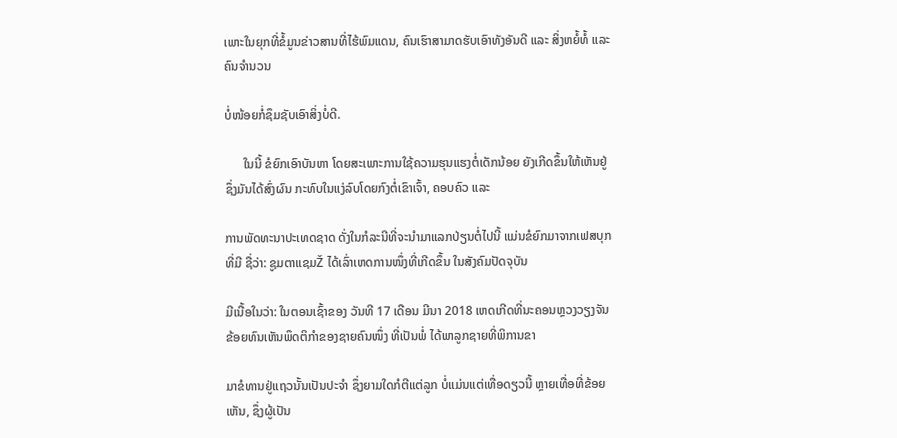ເພາະໃນຍຸກທີ່ຂໍ້ມູນຂ່າວສານທີ່ໄຮ້ພົມແດນ, ຄົນເຮົາສາມາດຮັບເອົາທັງອັນດີ ແລະ ສິ່ງຫຍໍ້ທໍ້ ແລະ ຄົນຈຳນວນ

ບໍ່ໜ້ອຍກໍ່ຊຶມຊັບເອົາສິ່ງບໍ່ດີ.

      ໃນນີ້ ຂໍຍົກເອົາບັນຫາ ໂດຍສະເພາະການໃຊ້ຄວາມຮຸນແຮງຕໍ່ເດັກນ້ອຍ ຍັງເກີດຂຶ້ນໃຫ້ເຫັນຢູ່ ຊຶ່ງມັນໄດ້ສົ່ງຜົນ ກະທົບໃນແງ່ລົບໂດຍກົງຕໍ່ເຂົາເຈົ້າ, ຄອບຄົວ ແລະ

ການພັດທະນາປະເທດຊາດ ດັ່ງໃນກໍລະນີທີ່ຈະນຳມາແລກປ່ຽນຕໍ່ໄປນີ້ ແມ່ນຂໍຍົກມາຈາກເຟສບຸກທີ່ມີ ຊື່ວ່າ: ຊູມຕາແຊມŽ ໄດ້ເລົ່າເຫດການໜຶ່ງທີ່ເກີດຂຶ້ນ ໃນສັງຄົມປັດຈຸບັນ

ມີເນື້ອໃນວ່າ: ໃນຕອນເຊົ້າຂອງ ວັນທີ 17 ເດືອນ ມີນາ 2018 ເຫດເກີດທີ່ນະຄອນຫຼວງວຽງຈັນ ຂ້ອຍທົນເຫັນພຶດຕິກຳຂອງຊາຍຄົນໜຶ່ງ ທີ່ເປັນພໍ່ ໄດ້ພາລູກຊາຍທີ່ພິການຂາ

ມາຂໍທານຢູ່ແຖວນັ້ນເປັນປະຈຳ ຊຶ່ງຍາມໃດກໍຕີແຕ່ລູກ ບໍ່ແມ່ນແຕ່ເທື່ອດຽວນີ້ ຫຼາຍເທື່ອທີ່ຂ້ອຍເຫັນ, ຊຶ່ງຜູ້ເປັນ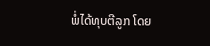ພໍ່ໄດ້ທຸບຕີລູກ ໂດຍ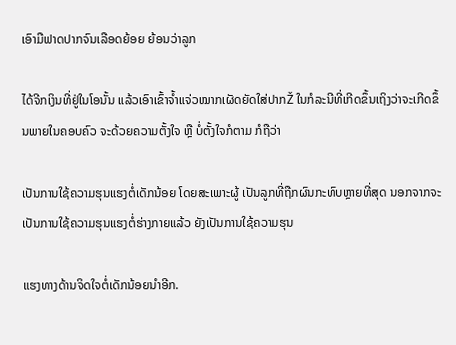ເອົາມືຟາດປາກຈົນເລືອດຍ້ອຍ ຍ້ອນວ່າລູກ

ໄດ້ຈີກເງິນທີ່ຢູ່ໃນໂອນັ້ນ ແລ້ວເອົາເຂົ້າຈໍ້າແຈ່ວໝາກເຜັດຍັດໃສ່ປາກŽ ໃນກໍລະນີທີ່ເກີດຂຶ້ນເຖິງວ່າຈະເກີດຂຶ້ນພາຍໃນຄອບຄົວ ຈະດ້ວຍຄວາມຕັ້ງໃຈ ຫຼື ບໍ່ຕັ້ງໃຈກໍຕາມ ກໍຖືວ່າ

ເປັນການໃຊ້ຄວາມຮຸນແຮງຕໍ່ເດັກນ້ອຍ ໂດຍສະເພາະຜູ້ ເປັນລູກທີ່ຖືກຜົນກະທົບຫຼາຍທີ່ສຸດ ນອກຈາກຈະເປັນການໃຊ້ຄວາມຮຸນແຮງຕໍ່ຮ່າງກາຍແລ້ວ ຍັງເປັນການໃຊ້ຄວາມຮຸນ

ແຮງທາງດ້ານຈິດໃຈຕໍ່ເດັກນ້ອຍນຳອີກ.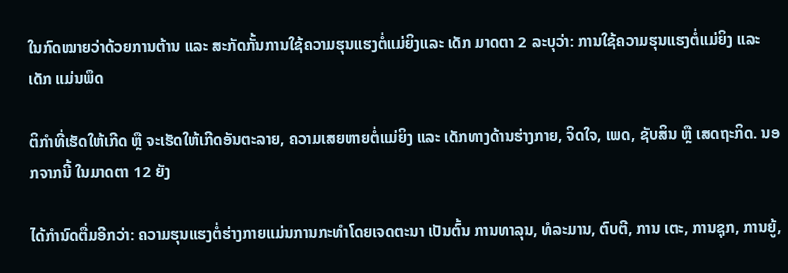ໃນກົດໝາຍວ່າດ້ວຍການຕ້ານ ແລະ ສະກັດກັ້ນການໃຊ້ຄວາມຮຸນແຮງຕໍ່ແມ່ຍິງແລະ ເດັກ ມາດຕາ 2 ລະບຸວ່າ: ການໃຊ້ຄວາມຮຸນແຮງຕໍ່ແມ່ຍິງ ແລະ ເດັກ ແມ່ນພຶດ

ຕິກຳທີ່ເຮັດໃຫ້ເກີດ ຫຼື ຈະເຮັດໃຫ້ເກີດອັນຕະລາຍ, ຄວາມເສຍຫາຍຕໍ່ແມ່ຍິງ ແລະ ເດັກທາງດ້ານຮ່າງກາຍ, ຈິດໃຈ, ເພດ, ຊັບສິນ ຫຼື ເສດຖະກິດ. ນອກຈາກນີ້ ໃນມາດຕາ 12 ຍັງ

ໄດ້ກຳນົດຕື່ມອີກວ່າ: ຄວາມຮຸນແຮງຕໍ່ຮ່າງກາຍແມ່ນການກະທຳໂດຍເຈດຕະນາ ເປັນຕົ້ນ ການທາລຸນ, ທໍລະມານ, ຕົບຕີ, ການ ເຕະ, ການຊຸກ, ການຍູ້,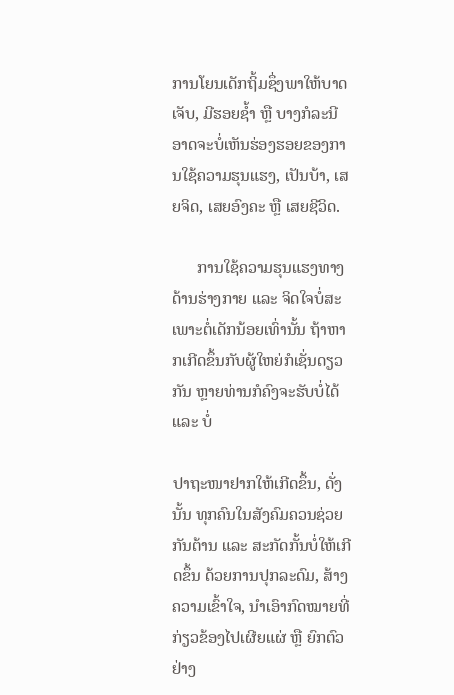ການໂຍນເດັກຖິ້ມຊຶ່ງພາໃຫ້ບາດເຈັບ, ມີຮອຍຊໍ້າ ຫຼື ບາງກໍລະນີອາດຈະບໍ່ເຫັນຮ່ອງຮອຍຂອງການໃຊ້ຄວາມຮຸນແຮງ, ເປັນບ້າ, ເສຍຈິດ, ເສຍອົງຄະ ຫຼື ເສຍຊີວິດ.

      ການໃຊ້ຄວາມຮຸນແຮງທາງດ້ານຮ່າງກາຍ ແລະ ຈິດໃຈບໍ່ສະເພາະຕໍ່ເດັກນ້ອຍເທົ່ານັ້ນ ຖ້າຫາກເກີດຂຶ້ນກັບຜູ້ໃຫຍ່ກໍເຊັ່ນດຽວກັນ ຫຼາຍທ່ານກໍຄົງຈະຮັບບໍ່ໄດ້ ແລະ ບໍ່

ປາຖະໜາຢາກໃຫ້ເກີດຂຶ້ນ, ດັ່ງນັ້ນ ທຸກຄົນໃນສັງຄົມຄວນຊ່ວຍກັນຕ້ານ ແລະ ສະກັດກັ້ນບໍ່ໃຫ້ເກີດຂຶ້ນ ດ້ວຍການປຸກລະດົມ, ສ້າງຄວາມເຂົ້າໃຈ, ນຳເອົາກົດໝາຍທີ່ກ່ຽວຂ້ອງໄປເຜີຍແຜ່ ຫຼື ຍົກຕົວຢ່າງ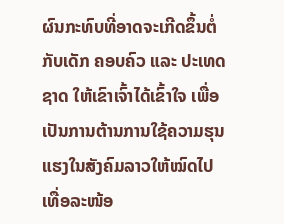ຜົນກະທົບທີ່ອາດຈະເກີດຂຶ້ນຕໍ່ກັບເດັກ ຄອບຄົວ ແລະ ປະເທດຊາດ ໃຫ້ເຂົາເຈົ້າໄດ້ເຂົ້າໃຈ ເພື່ອເປັນການຕ້ານການໃຊ້ຄວາມຮຸນແຮງໃນສັງຄົມລາວໃຫ້ໝົດໄປເທື່ອລະໜ້ອ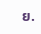ຍ.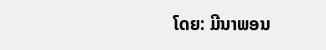ໂດຍ: ມີນາພອນ